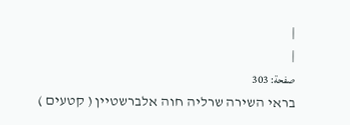|
|
صفحة: 303
בראי השירה שרליה חוה אלברשטיין ( קטעים )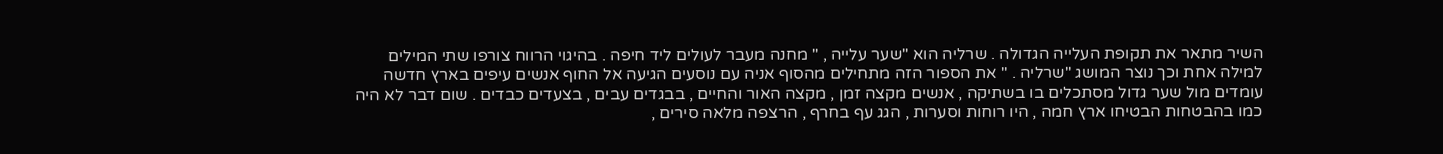השיר מתאר את תקופת העלייה הגדולה . שרליה הוא "שער עלייה , " מחנה מעבר לעולים ליד חיפה . בהיגוי הרווח צורפו שתי המילים למילה אחת וכך נוצר המושג "שרליה . " את הספור הזה מתחילים מהסוף אניה עם נוסעים הגיעה אל החוף אנשים עיפים בארץ חדשה עומדים מול שער גדול מסתכלים בו בשתיקה , אנשים מקצה זמן , מקצה האור והחיים , בבגדים עבים , בצעדים כבדים . שום דבר לא היה כמו בהבטחות הבטיחו ארץ חמה , היו רוחות וסערות , הגג עף בחרף , הרצפה מלאה סירים ,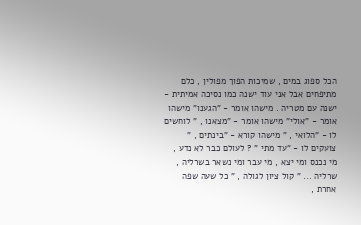הכל ספוג במים , שמיכות הפוך מפולין , כלם מתיפחים אבל אני עוד ישנה כמו נסיכה אמיתית - ישנה עם מטריה . מישהו אומר - "הגענו" מישהו אומר - "אולי" מישהו אומר - "מצאנו , " לוחשים לו - "הלואי , " מישהו קורא - "בינתים , " צועקים לו - "עד מתי " ? לעולם כבר לא נדע , מי נכנס ומי יצא , מי עבר ומי נשאר בשרליה , שרליה ... " קול ציון לגולה , " כל שעה שפה אחרת ,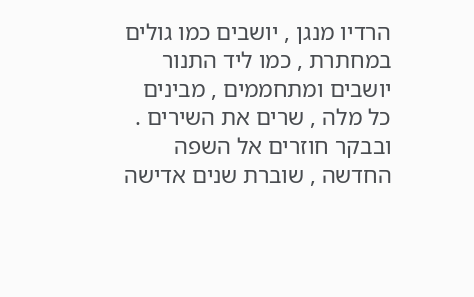הרדיו מנגן , יושבים כמו גולים במחתרת , כמו ליד התנור יושבים ומתחממים , מבינים כל מלה , שרים את השירים . ובבקר חוזרים אל השפה החדשה , שוברת שנים אדישה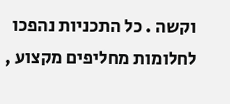וקשה . כל התכניות נהפכו לחלומות מחליפים מקצוע ,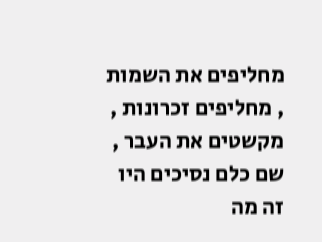מחליפים את השמות , מחליפים זכרונות , מקשטים את העבר , שם כלם נסיכים היו זה מה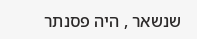שנשאר , היה פסנתר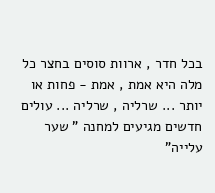בכל חדר , ארוות סוסים בחצר כל מלה היא אמת , אמת - פחות או יותר ... שרליה , שרליה ... עולים חדשים מגיעים למחנה " שער עלייה"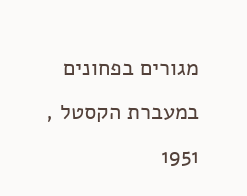מגורים בפחונים במעברת הקסטל , 1951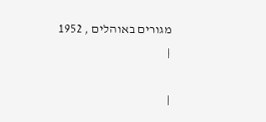מגורים באוהלים , 1952
|

|